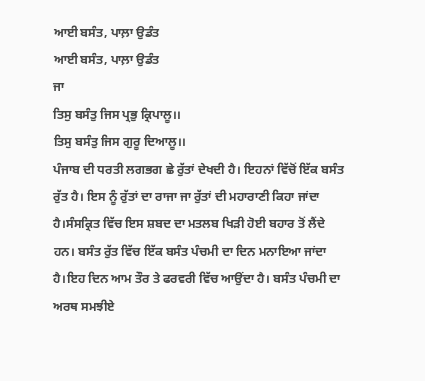ਆਈ ਬਸੰਤ, ਪਾਲ਼ਾ ਉਡੰਤ
ਆਈ ਬਸੰਤ, ਪਾਲ਼ਾ ਉਡੰਤ
ਜਾ
ਤਿਸੁ ਬਸੰਤੁ ਜਿਸ ਪ੍ਰਭੁ ਕ੍ਰਿਪਾਲੂ।।
ਤਿਸੁ ਬਸੰਤੁ ਜਿਸ ਗੁਰੂ ਦਿਆਲੂ।।
ਪੰਜਾਬ ਦੀ ਧਰਤੀ ਲਗਭਗ ਛੇ ਰੁੱਤਾਂ ਦੇਖਦੀ ਹੈ। ਇਹਨਾਂ ਵਿੱਚੋਂ ਇੱਕ ਬਸੰਤ ਰੁੱਤ ਹੈ। ਇਸ ਨੂੰ ਰੁੱਤਾਂ ਦਾ ਰਾਜਾ ਜਾ ਰੁੱਤਾਂ ਦੀ ਮਹਾਰਾਣੀ ਕਿਹਾ ਜਾਂਦਾ ਹੈ।ਸੰਸਕ੍ਰਿਤ ਵਿੱਚ ਇਸ ਸ਼ਬਦ ਦਾ ਮਤਲਬ ਖਿੜੀ ਹੋਈ ਬਹਾਰ ਤੋਂ ਲੈਂਦੇ ਹਨ। ਬਸੰਤ ਰੁੱਤ ਵਿੱਚ ਇੱਕ ਬਸੰਤ ਪੰਚਮੀ ਦਾ ਦਿਨ ਮਨਾਇਆ ਜਾਂਦਾ ਹੈ।ਇਹ ਦਿਨ ਆਮ ਤੌਰ ਤੇ ਫਰਵਰੀ ਵਿੱਚ ਆਉਂਦਾ ਹੈ। ਬਸੰਤ ਪੰਚਮੀ ਦਾ ਅਰਥ ਸਮਝੀਏ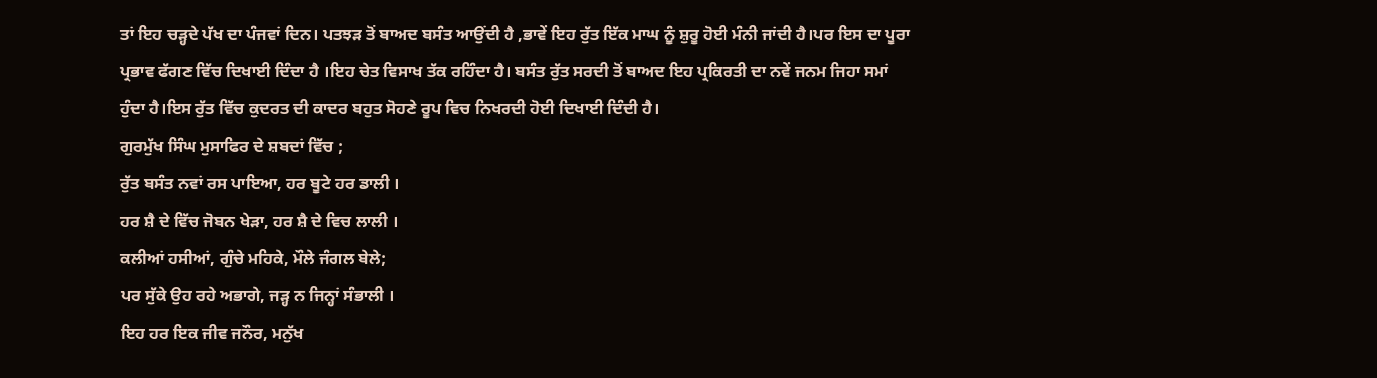ਤਾਂ ਇਹ ਚੜ੍ਹਦੇ ਪੱਖ ਦਾ ਪੰਜਵਾਂ ਦਿਨ। ਪਤਝੜ ਤੋਂ ਬਾਅਦ ਬਸੰਤ ਆਉਂਦੀ ਹੈ ,ਭਾਵੇਂ ਇਹ ਰੁੱਤ ਇੱਕ ਮਾਘ ਨੂੰ ਸ਼ੁਰੂ ਹੋਈ ਮੰਨੀ ਜਾਂਦੀ ਹੈ।ਪਰ ਇਸ ਦਾ ਪੂਰਾ ਪ੍ਰਭਾਵ ਫੱਗਣ ਵਿੱਚ ਦਿਖਾਈ ਦਿੰਦਾ ਹੈ ।ਇਹ ਚੇਤ ਵਿਸਾਖ ਤੱਕ ਰਹਿੰਦਾ ਹੈ। ਬਸੰਤ ਰੁੱਤ ਸਰਦੀ ਤੋਂ ਬਾਅਦ ਇਹ ਪ੍ਰਕਿਰਤੀ ਦਾ ਨਵੇਂ ਜਨਮ ਜਿਹਾ ਸਮਾਂ ਹੁੰਦਾ ਹੈ।ਇਸ ਰੁੱਤ ਵਿੱਚ ਕੁਦਰਤ ਦੀ ਕਾਦਰ ਬਹੁਤ ਸੋਹਣੇ ਰੂਪ ਵਿਚ ਨਿਖਰਦੀ ਹੋਈ ਦਿਖਾਈ ਦਿੰਦੀ ਹੈ।
ਗੁਰਮੁੱਖ ਸਿੰਘ ਮੁਸਾਫਿਰ ਦੇ ਸ਼ਬਦਾਂ ਵਿੱਚ ;
ਰੁੱਤ ਬਸੰਤ ਨਵਾਂ ਰਸ ਪਾਇਆ, ਹਰ ਬੂਟੇ ਹਰ ਡਾਲੀ ।
ਹਰ ਸ਼ੈ ਦੇ ਵਿੱਚ ਜੋਬਨ ਖੇੜਾ, ਹਰ ਸ਼ੈ ਦੇ ਵਿਚ ਲਾਲੀ ।
ਕਲੀਆਂ ਹਸੀਆਂ, ਗੁੰਚੇ ਮਹਿਕੇ, ਮੌਲੇ ਜੰਗਲ ਬੇਲੇ;
ਪਰ ਸੁੱਕੇ ਉਹ ਰਹੇ ਅਭਾਗੇ, ਜੜ੍ਹ ਨ ਜਿਨ੍ਹਾਂ ਸੰਭਾਲੀ ।
ਇਹ ਹਰ ਇਕ ਜੀਵ ਜਨੌਰ, ਮਨੁੱਖ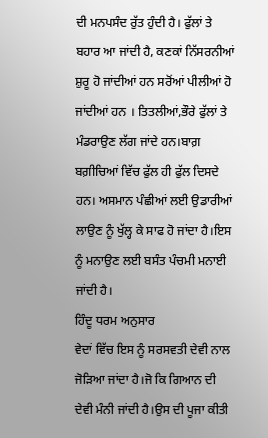ਦੀ ਮਨਪਸੰਦ ਰੁੱਤ ਹੁੰਦੀ ਹੈ। ਫੁੱਲਾਂ ਤੇ ਬਹਾਰ ਆ ਜਾਂਦੀ ਹੈ, ਕਣਕਾਂ ਨਿੱਸਰਨੀਆਂ ਸ਼ੁਰੂ ਹੋ ਜਾਂਦੀਆਂ ਹਨ ਸਰੋਂਆਂ ਪੀਲੀਆਂ ਹੋ ਜਾਂਦੀਆਂ ਹਨ । ਤਿਤਲੀਆਂ,ਭੌਰੇ ਫੁੱਲਾਂ ਤੇ ਮੰਡਰਾਉਣ ਲੱਗ ਜਾਂਦੇ ਹਨ।ਬਾਗ਼ ਬਗ਼ੀਚਿਆਂ ਵਿੱਚ ਫੁੱਲ ਹੀ ਫੁੱਲ ਦਿਸਦੇ ਹਨ। ਅਸਮਾਨ ਪੰਛੀਆਂ ਲਈ ਉਡਾਰੀਆਂ ਲਾਉਣ ਨੂੰ ਖੁੱਲ੍ਹ ਕੇ ਸਾਫ ਹੋ ਜਾਂਦਾ ਹੈ।ਇਸ ਨੂੰ ਮਨਾਉਣ ਲਈ ਬਸੰਤ ਪੰਚਮੀ ਮਨਾਈ ਜਾਂਦੀ ਹੈ।
ਹਿੰਦੂ ਧਰਮ ਅਨੁਸਾਰ
ਵੇਦਾਂ ਵਿੱਚ ਇਸ ਨੂੰ ਸਰਸਵਤੀ ਦੇਵੀ ਨਾਲ ਜੋੜਿਆ ਜਾਂਦਾ ਹੈ।ਜੋ ਕਿ ਗਿਆਨ ਦੀ ਦੇਵੀ ਮੰਨੀ ਜਾਂਦੀ ਹੈ।ਉਸ ਦੀ ਪੂਜਾ ਕੀਤੀ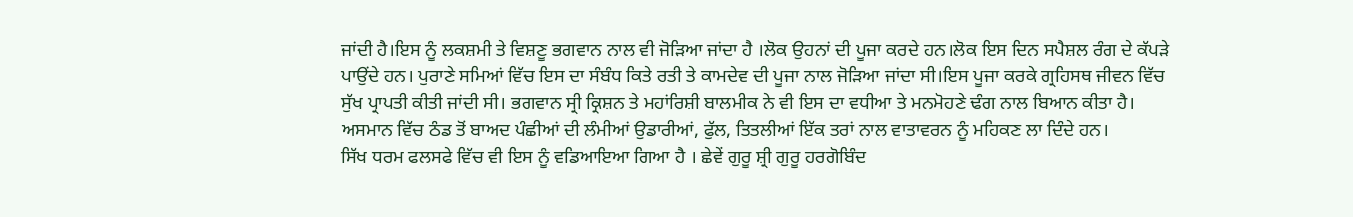ਜਾਂਦੀ ਹੈ।ਇਸ ਨੂੰ ਲਕਸ਼ਮੀ ਤੇ ਵਿਸ਼ਣੂ ਭਗਵਾਨ ਨਾਲ ਵੀ ਜੋੜਿਆ ਜਾਂਦਾ ਹੈ ।ਲੋਕ ਉਹਨਾਂ ਦੀ ਪੂਜਾ ਕਰਦੇ ਹਨ।ਲੋਕ ਇਸ ਦਿਨ ਸਪੈਸ਼ਲ ਰੰਗ ਦੇ ਕੱਪੜੇ ਪਾਉਂਦੇ ਹਨ। ਪੁਰਾਣੇ ਸਮਿਆਂ ਵਿੱਚ ਇਸ ਦਾ ਸੰਬੰਧ ਕਿਤੇ ਰਤੀ ਤੇ ਕਾਮਦੇਵ ਦੀ ਪੂਜਾ ਨਾਲ ਜੋੜਿਆ ਜਾਂਦਾ ਸੀ।ਇਸ ਪੂਜਾ ਕਰਕੇ ਗ੍ਰਹਿਸਥ ਜੀਵਨ ਵਿੱਚ ਸੁੱਖ ਪ੍ਰਾਪਤੀ ਕੀਤੀ ਜਾਂਦੀ ਸੀ। ਭਗਵਾਨ ਸ੍ਰੀ ਕ੍ਰਿਸ਼ਨ ਤੇ ਮਹਾਂਰਿਸ਼ੀ ਬਾਲਮੀਕ ਨੇ ਵੀ ਇਸ ਦਾ ਵਧੀਆ ਤੇ ਮਨਮੋਹਣੇ ਢੰਗ ਨਾਲ ਬਿਆਨ ਕੀਤਾ ਹੈ। ਅਸਮਾਨ ਵਿੱਚ ਠੰਡ ਤੋਂ ਬਾਅਦ ਪੰਛੀਆਂ ਦੀ ਲੰਮੀਆਂ ਉਡਾਰੀਆਂ, ਫੁੱਲ, ਤਿਤਲੀਆਂ ਇੱਕ ਤਰਾਂ ਨਾਲ ਵਾਤਾਵਰਨ ਨੂੰ ਮਹਿਕਣ ਲਾ ਦਿੰਦੇ ਹਨ।
ਸਿੱਖ ਧਰਮ ਫਲਸਫੇ ਵਿੱਚ ਵੀ ਇਸ ਨੂੰ ਵਡਿਆਇਆ ਗਿਆ ਹੈ । ਛੇਵੇਂ ਗੁਰੂ ਸ਼੍ਰੀ ਗੁਰੂ ਹਰਗੋਬਿੰਦ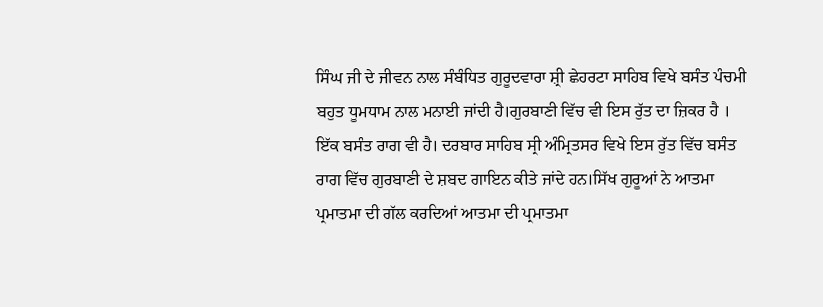ਸਿੰਘ ਜੀ ਦੇ ਜੀਵਨ ਨਾਲ ਸੰਬੰਧਿਤ ਗੁਰੂਦਵਾਰਾ ਸ਼੍ਰੀ ਛੇਹਰਟਾ ਸਾਹਿਬ ਵਿਖੇ ਬਸੰਤ ਪੰਚਮੀ ਬਹੁਤ ਧੂਮਧਾਮ ਨਾਲ ਮਨਾਈ ਜਾਂਦੀ ਹੈ।ਗੁਰਬਾਣੀ ਵਿੱਚ ਵੀ ਇਸ ਰੁੱਤ ਦਾ ਜ਼ਿਕਰ ਹੈ । ਇੱਕ ਬਸੰਤ ਰਾਗ ਵੀ ਹੈ। ਦਰਬਾਰ ਸਾਹਿਬ ਸ੍ਰੀ ਅੰਮ੍ਰਿਤਸਰ ਵਿਖੇ ਇਸ ਰੁੱਤ ਵਿੱਚ ਬਸੰਤ ਰਾਗ ਵਿੱਚ ਗੁਰਬਾਣੀ ਦੇ ਸ਼ਬਦ ਗਾਇਨ ਕੀਤੇ ਜਾਂਦੇ ਹਨ।ਸਿੱਖ ਗੁਰੂਆਂ ਨੇ ਆਤਮਾ ਪ੍ਰਮਾਤਮਾ ਦੀ ਗੱਲ ਕਰਦਿਆਂ ਆਤਮਾ ਦੀ ਪ੍ਰਮਾਤਮਾ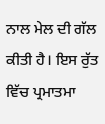ਨਾਲ ਮੇਲ ਦੀ ਗੱਲ ਕੀਤੀ ਹੈ। ਇਸ ਰੁੱਤ ਵਿੱਚ ਪ੍ਰਮਾਤਮਾ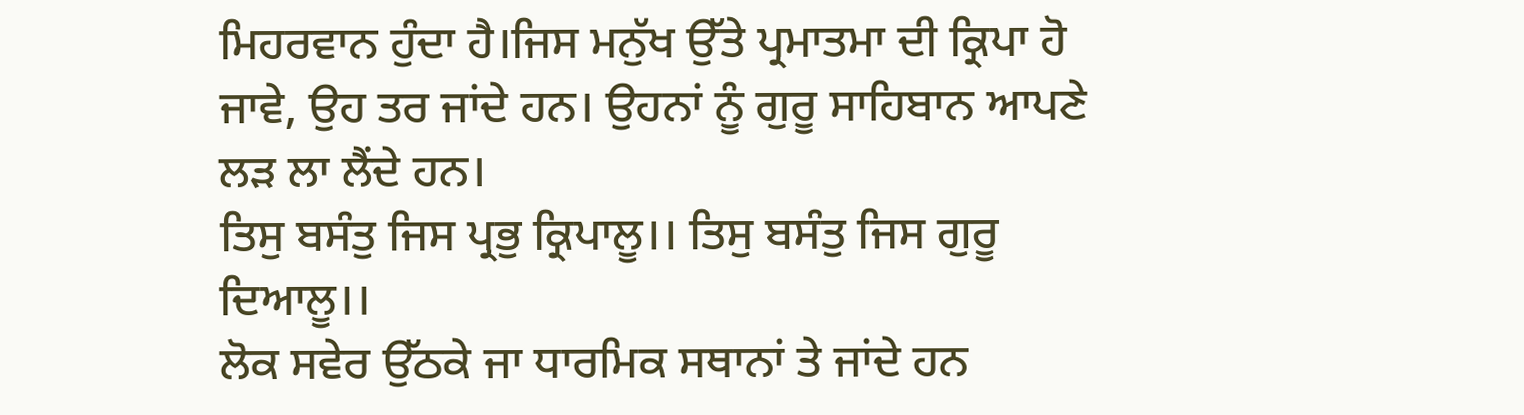ਮਿਹਰਵਾਨ ਹੁੰਦਾ ਹੈ।ਜਿਸ ਮਨੁੱਖ ਉੱਤੇ ਪ੍ਰਮਾਤਮਾ ਦੀ ਕ੍ਰਿਪਾ ਹੋ ਜਾਵੇ, ਉਹ ਤਰ ਜਾਂਦੇ ਹਨ। ਉਹਨਾਂ ਨੂੰ ਗੁਰੂ ਸਾਹਿਬਾਨ ਆਪਣੇ ਲੜ ਲਾ ਲੈਂਦੇ ਹਨ।
ਤਿਸੁ ਬਸੰਤੁ ਜਿਸ ਪ੍ਰਭੁ ਕ੍ਰਿਪਾਲੂ।। ਤਿਸੁ ਬਸੰਤੁ ਜਿਸ ਗੁਰੂ ਦਿਆਲੂ।।
ਲੋਕ ਸਵੇਰ ਉੱਠਕੇ ਜਾ ਧਾਰਮਿਕ ਸਥਾਨਾਂ ਤੇ ਜਾਂਦੇ ਹਨ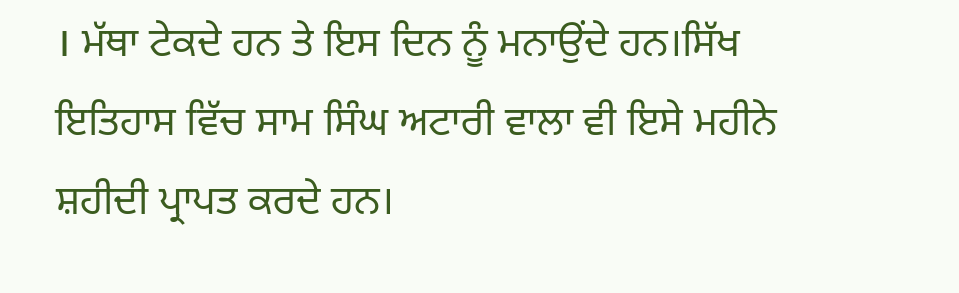। ਮੱਥਾ ਟੇਕਦੇ ਹਨ ਤੇ ਇਸ ਦਿਨ ਨੂੰ ਮਨਾਉਂਦੇ ਹਨ।ਸਿੱਖ ਇਤਿਹਾਸ ਵਿੱਚ ਸਾਮ ਸਿੰਘ ਅਟਾਰੀ ਵਾਲਾ ਵੀ ਇਸੇ ਮਹੀਨੇ ਸ਼ਹੀਦੀ ਪ੍ਰਾਪਤ ਕਰਦੇ ਹਨ।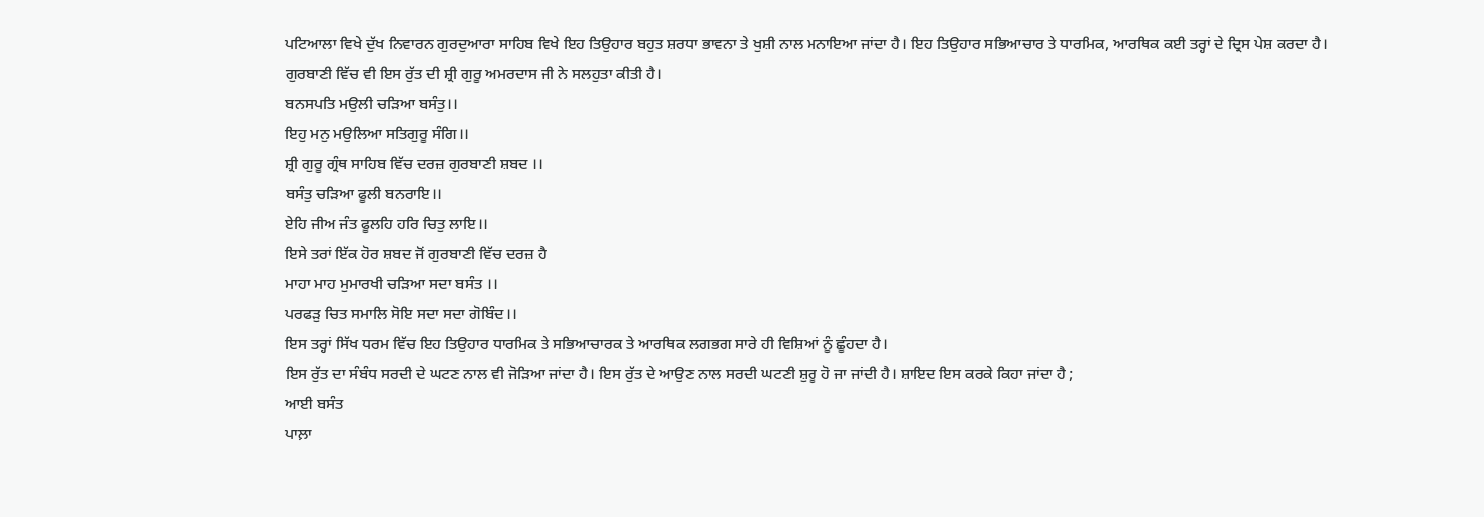ਪਟਿਆਲਾ ਵਿਖੇ ਦੁੱਖ ਨਿਵਾਰਨ ਗੁਰਦੁਆਰਾ ਸਾਹਿਬ ਵਿਖੇ ਇਹ ਤਿਉਹਾਰ ਬਹੁਤ ਸ਼ਰਧਾ ਭਾਵਨਾ ਤੇ ਖੁਸ਼ੀ ਨਾਲ ਮਨਾਇਆ ਜਾਂਦਾ ਹੈ। ਇਹ ਤਿਉਹਾਰ ਸਭਿਆਚਾਰ ਤੇ ਧਾਰਮਿਕ, ਆਰਥਿਕ ਕਈ ਤਰ੍ਹਾਂ ਦੇ ਦ੍ਰਿਸ ਪੇਸ਼ ਕਰਦਾ ਹੈ। ਗੁਰਬਾਣੀ ਵਿੱਚ ਵੀ ਇਸ ਰੁੱਤ ਦੀ ਸ਼੍ਰੀ ਗੁਰੂ ਅਮਰਦਾਸ ਜੀ ਨੇ ਸਲਹੁਤਾ ਕੀਤੀ ਹੈ।
ਬਨਸਪਤਿ ਮਉਲੀ ਚੜਿਆ ਬਸੰਤੁ।।
ਇਹੁ ਮਨੁ ਮਉਲਿਆ ਸਤਿਗੁਰੂ ਸੰਗਿ।।
ਸ਼੍ਰੀ ਗੁਰੂ ਗ੍ਰੰਥ ਸਾਹਿਬ ਵਿੱਚ ਦਰਜ਼ ਗੁਰਬਾਣੀ ਸ਼ਬਦ ।।
ਬਸੰਤੁ ਚੜਿਆ ਫੂਲੀ ਬਨਰਾਇ।।
ਏਹਿ ਜੀਅ ਜੰਤ ਫੂਲਹਿ ਹਰਿ ਚਿਤੁ ਲਾਇ।।
ਇਸੇ ਤਰਾਂ ਇੱਕ ਹੋਰ ਸ਼ਬਦ ਜੋਂ ਗੁਰਬਾਣੀ ਵਿੱਚ ਦਰਜ਼ ਹੈ
ਮਾਹਾ ਮਾਹ ਮੁਮਾਰਖੀ ਚੜਿਆ ਸਦਾ ਬਸੰਤ ।।
ਪਰਫੜੁ ਚਿਤ ਸਮਾਲਿ ਸੋਇ ਸਦਾ ਸਦਾ ਗੋਬਿੰਦ।।
ਇਸ ਤਰ੍ਹਾਂ ਸਿੱਖ ਧਰਮ ਵਿੱਚ ਇਹ ਤਿਉਹਾਰ ਧਾਰਮਿਕ ਤੇ ਸਭਿਆਚਾਰਕ ਤੇ ਆਰਥਿਕ ਲਗਭਗ ਸਾਰੇ ਹੀ ਵਿਸ਼ਿਆਂ ਨੂੰ ਛੂੰਹਦਾ ਹੈ।
ਇਸ ਰੁੱਤ ਦਾ ਸੰਬੰਧ ਸਰਦੀ ਦੇ ਘਟਣ ਨਾਲ ਵੀ ਜੋੜਿਆ ਜਾਂਦਾ ਹੈ। ਇਸ ਰੁੱਤ ਦੇ ਆਉਣ ਨਾਲ ਸਰਦੀ ਘਟਣੀ ਸ਼ੁਰੂ ਹੋ ਜਾ ਜਾਂਦੀ ਹੈ। ਸ਼ਾਇਦ ਇਸ ਕਰਕੇ ਕਿਹਾ ਜਾਂਦਾ ਹੈ ;
ਆਈ ਬਸੰਤ
ਪਾਲ਼ਾ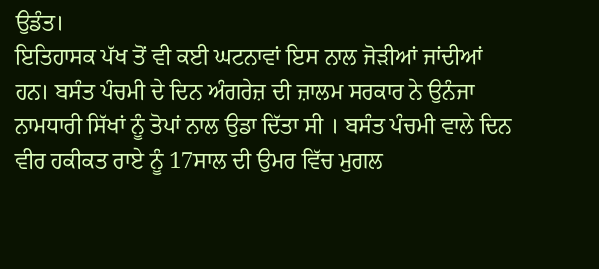ਉਡੰਤ।
ਇਤਿਹਾਸਕ ਪੱਖ ਤੋਂ ਵੀ ਕਈ ਘਟਨਾਵਾਂ ਇਸ ਨਾਲ ਜੋੜੀਆਂ ਜਾਂਦੀਆਂ ਹਨ। ਬਸੰਤ ਪੰਚਮੀ ਦੇ ਦਿਨ ਅੰਗਰੇਜ਼ ਦੀ ਜ਼ਾਲਮ ਸਰਕਾਰ ਨੇ ਉਨੰਜਾ ਨਾਮਧਾਰੀ ਸਿੱਖਾਂ ਨੂੰ ਤੋਪਾਂ ਨਾਲ ਉਡਾ ਦਿੱਤਾ ਸੀ । ਬਸੰਤ ਪੰਚਮੀ ਵਾਲੇ ਦਿਨ ਵੀਰ ਹਕੀਕਤ ਰਾਏ ਨੂੰ 17ਸਾਲ ਦੀ ਉਮਰ ਵਿੱਚ ਮੁਗਲ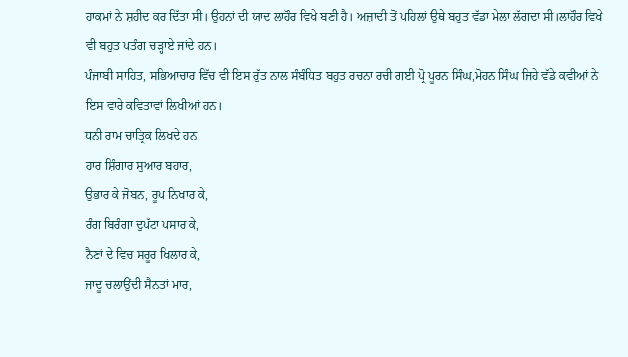ਹਾਕਮਾਂ ਨੇ ਸ਼ਹੀਦ ਕਰ ਦਿੱਤਾ ਸੀ। ਉਹਨਾਂ ਦੀ ਯਾਦ ਲਾਹੌਰ ਵਿਖੇ ਬਣੀ ਹੈ। ਅਜ਼ਾਦੀ ਤੋਂ ਪਹਿਲਾਂ ਉਥੇ ਬਹੁਤ ਵੱਡਾ ਮੇਲਾ ਲੱਗਦਾ ਸੀ।ਲਾਹੌਰ ਵਿਖੇ ਵੀ ਬਹੁਤ ਪਤੰਗ ਚੜ੍ਹਾਏ ਜਾਂਦੇ ਹਨ।
ਪੰਜਾਬੀ ਸਾਹਿਤ, ਸਭਿਆਚਾਰ ਵਿੱਚ ਵੀ ਇਸ ਰੁੱਤ ਨਾਲ ਸੰਬੰਧਿਤ ਬਹੁਤ ਰਚਨਾ ਰਚੀ ਗਈ ਪ੍ਰੋ ਪੂਰਨ ਸਿੰਘ,ਮੋਹਨ ਸਿੰਘ ਜਿਹੇ ਵੱਡੇ ਕਵੀਆਂ ਨੇ ਇਸ ਵਾਰੇ ਕਵਿਤਾਵਾਂ ਲਿਖੀਆਂ ਹਨ।
ਧਨੀ ਰਾਮ ਚਾਤ੍ਰਿਕ ਲਿਖਦੇ ਹਨ
ਹਾਰ ਸ਼ਿੰਗਾਰ ਸੁਆਰ ਬਹਾਰ,
ਉਭਾਰ ਕੇ ਜੋਬਨ, ਰੂਪ ਨਿਖਾਰ ਕੇ,
ਰੰਗ ਬਿਰੰਗਾ ਦੁਪੱਟਾ ਪਸਾਰ ਕੇ,
ਨੈਣਾਂ ਦੇ ਵਿਚ ਸਰੂਰ ਖਿਲਾਰ ਕੇ,
ਜਾਦੂ ਚਲਾਉਂਦੀ ਸੈਨਤਾਂ ਮਾਰ,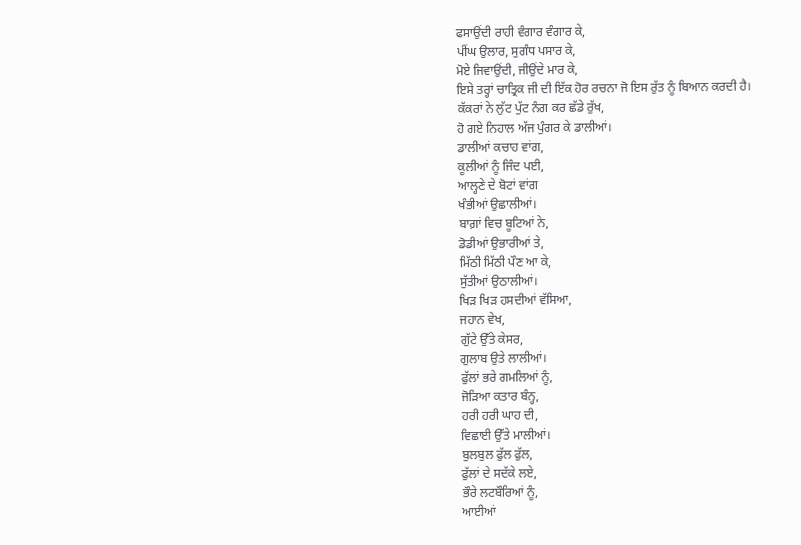ਫਸਾਉਂਦੀ ਰਾਹੀ ਵੰਗਾਰ ਵੰਗਾਰ ਕੇ,
ਪੀਂਘ ਉਲਾਰ, ਸੁਗੰਧ ਪਸਾਰ ਕੇ,
ਮੋਏ ਜਿਵਾਉਂਦੀ, ਜੀਉਂਦੇ ਮਾਰ ਕੇ,
ਇਸੇ ਤਰ੍ਹਾਂ ਚਾਤ੍ਰਿਕ ਜੀ ਦੀ ਇੱਕ ਹੋਰ ਰਚਨਾ ਜੋ ਇਸ ਰੁੱਤ ਨੂੰ ਬਿਆਨ ਕਰਦੀ ਹੈ।
ਕੱਕਰਾਂ ਨੇ ਲੁੱਟ ਪੁੱਟ ਨੰਗ ਕਰ ਛੱਡੇ ਰੁੱਖ,
ਹੋ ਗਏ ਨਿਹਾਲ ਅੱਜ ਪੁੰਗਰ ਕੇ ਡਾਲੀਆਂ।
ਡਾਲੀਆਂ ਕਚਾਹ ਵਾਂਗ,
ਕੂਲੀਆਂ ਨੂੰ ਜਿੰਦ ਪਈ,
ਆਲ੍ਹਣੇ ਦੇ ਬੋਟਾਂ ਵਾਂਗ
ਖੰਭੀਆਂ ਉਛਾਲੀਆਂ।
ਬਾਗ਼ਾਂ ਵਿਚ ਬੂਟਿਆਂ ਨੇ,
ਡੋਡੀਆਂ ਉਭਾਰੀਆਂ ਤੇ,
ਮਿੱਠੀ ਮਿੱਠੀ ਪੌਣ ਆ ਕੇ,
ਸੁੱਤੀਆਂ ਉਠਾਲੀਆਂ।
ਖਿੜ ਖਿੜ ਹਸਦੀਆਂ ਵੱਸਿਆ,
ਜਹਾਨ ਵੇਖ,
ਗੁੱਟੇ ਉੱਤੇ ਕੇਸਰ,
ਗੁਲਾਬ ਉਤੇ ਲਾਲੀਆਂ।
ਫੁੱਲਾਂ ਭਰੇ ਗਮਲਿਆਂ ਨੂੰ,
ਜੋੜਿਆ ਕਤਾਰ ਬੰਨ੍ਹ,
ਹਰੀ ਹਰੀ ਘਾਹ ਦੀ,
ਵਿਛਾਈ ਉੱਤੇ ਮਾਲੀਆਂ।
ਬੁਲਬੁਲ ਫੁੱਲ ਫੁੱਲ,
ਫੁੱਲਾਂ ਦੇ ਸਦੱਕੇ ਲਏ,
ਭੌਰੇ ਲਟਬੌਰਿਆਂ ਨੂੰ,
ਆਈਆਂ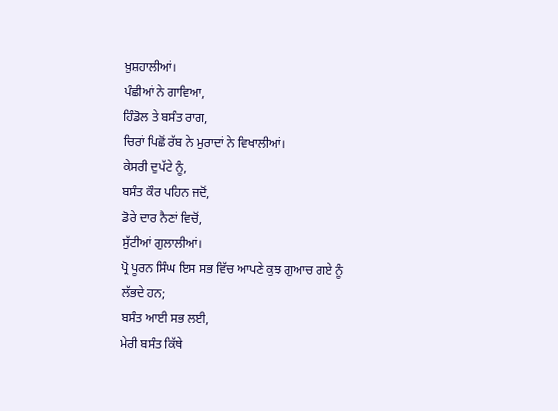ਖ਼ੁਸ਼ਹਾਲੀਆਂ।
ਪੰਛੀਆਂ ਨੇ ਗਾਵਿਆ,
ਹਿੰਡੋਲ ਤੇ ਬਸੰਤ ਰਾਗ,
ਚਿਰਾਂ ਪਿਛੋਂ ਰੱਬ ਨੇ ਮੁਰਾਦਾਂ ਨੇ ਵਿਖਾਲੀਆਂ।
ਕੇਸਰੀ ਦੁਪੱਟੇ ਨੂੰ,
ਬਸੰਤ ਕੌਰ ਪਹਿਨ ਜਦੋਂ,
ਡੋਰੇ ਦਾਰ ਨੈਣਾਂ ਵਿਚੋਂ,
ਸੁੱਟੀਆਂ ਗੁਲਾਲੀਆਂ।
ਪ੍ਰੋ ਪੂਰਨ ਸਿੰਘ ਇਸ ਸਭ ਵਿੱਚ ਆਪਣੇ ਕੁਝ ਗੁਆਚ ਗਏ ਨੂੰ ਲੱਭਦੇ ਹਨ;
ਬਸੰਤ ਆਈ ਸਭ ਲਈ,
ਮੇਰੀ ਬਸੰਤ ਕਿੱਥੇ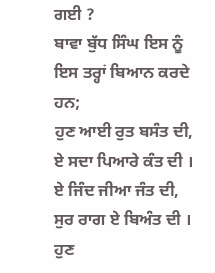ਗਈ ?
ਬਾਵਾ ਬੁੱਧ ਸਿੰਘ ਇਸ ਨੂੰ ਇਸ ਤਰ੍ਹਾਂ ਬਿਆਨ ਕਰਦੇ ਹਨ;
ਹੁਣ ਆਈ ਰੁਤ ਬਸੰਤ ਦੀ,
ਏ ਸਦਾ ਪਿਆਰੇ ਕੰਤ ਦੀ ।
ਏ ਜਿੰਦ ਜੀਆ ਜੰਤ ਦੀ,
ਸੁਰ ਰਾਗ ਏ ਬਿਅੰਤ ਦੀ ।
ਹੁਣ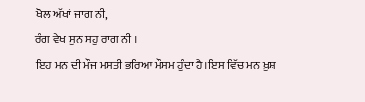ਖੋਲ ਅੱਖਾਂ ਜਾਗ ਨੀ,
ਰੰਗ ਵੇਖ ਸੁਨ ਸਹੁ ਰਾਗ ਨੀ ।
ਇਹ ਮਨ ਦੀ ਮੌਜ ਮਸਤੀ ਭਰਿਆ ਮੌਸਮ ਹੁੰਦਾ ਹੈ।ਇਸ ਵਿੱਚ ਮਨ ਖ਼ੁਸ਼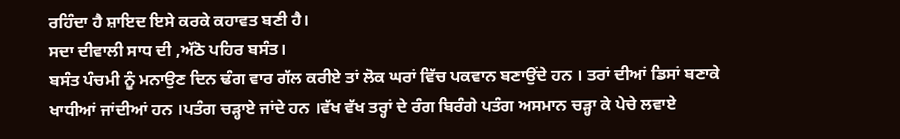ਰਹਿੰਦਾ ਹੈ ਸ਼ਾਇਦ ਇਸੇ ਕਰਕੇ ਕਹਾਵਤ ਬਣੀ ਹੈ।
ਸਦਾ ਦੀਵਾਲੀ ਸਾਧ ਦੀ ,ਅੱਠੋ ਪਹਿਰ ਬਸੰਤ।
ਬਸੰਤ ਪੰਚਮੀ ਨੂੰ ਮਨਾਉਣ ਦਿਨ ਢੰਗ ਵਾਰ ਗੱਲ ਕਰੀਏ ਤਾਂ ਲੋਕ ਘਰਾਂ ਵਿੱਚ ਪਕਵਾਨ ਬਣਾਉਂਦੇ ਹਨ । ਤਰਾਂ ਦੀਆਂ ਡਿਸਾਂ ਬਣਾਕੇ ਖਾਧੀਆਂ ਜਾਂਦੀਆਂ ਹਨ ।ਪਤੰਗ ਚੜ੍ਹਾਏ ਜਾਂਦੇ ਹਨ ।ਵੱਖ ਵੱਖ ਤਰ੍ਹਾਂ ਦੇ ਰੰਗ ਬਿਰੰਗੇ ਪਤੰਗ ਅਸਮਾਨ ਚੜ੍ਹਾ ਕੇ ਪੇਚੇ ਲਵਾਏ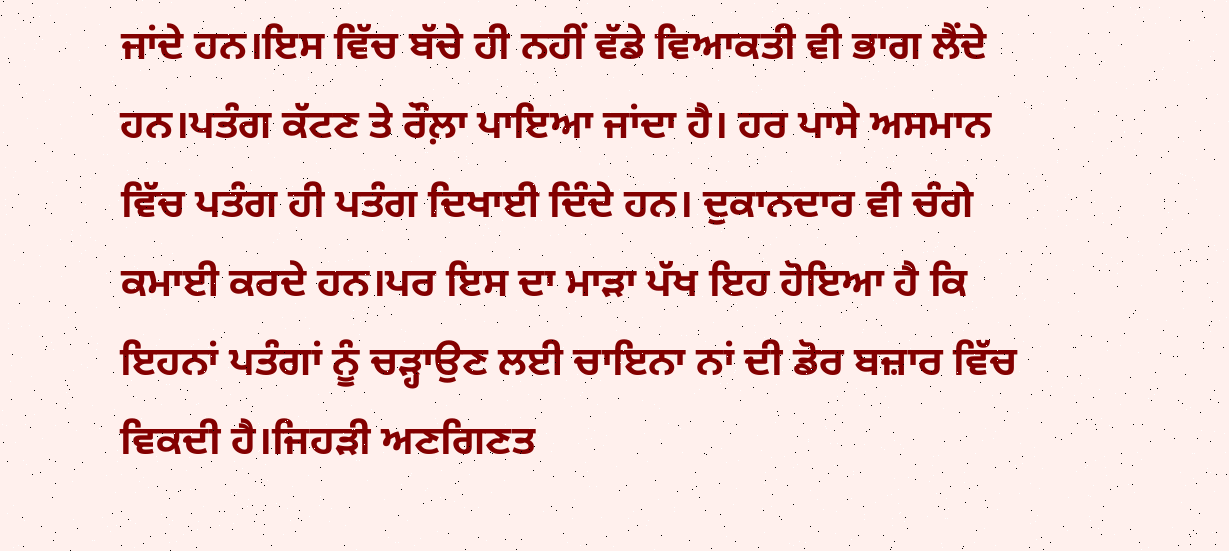ਜਾਂਦੇ ਹਨ।ਇਸ ਵਿੱਚ ਬੱਚੇ ਹੀ ਨਹੀਂ ਵੱਡੇ ਵਿਆਕਤੀ ਵੀ ਭਾਗ ਲੈਂਦੇ ਹਨ।ਪਤੰਗ ਕੱਟਣ ਤੇ ਰੌਲ਼ਾ ਪਾਇਆ ਜਾਂਦਾ ਹੈ। ਹਰ ਪਾਸੇ ਅਸਮਾਨ ਵਿੱਚ ਪਤੰਗ ਹੀ ਪਤੰਗ ਦਿਖਾਈ ਦਿੰਦੇ ਹਨ। ਦੁਕਾਨਦਾਰ ਵੀ ਚੰਗੇ ਕਮਾਈ ਕਰਦੇ ਹਨ।ਪਰ ਇਸ ਦਾ ਮਾੜਾ ਪੱਖ ਇਹ ਹੋਇਆ ਹੈ ਕਿ ਇਹਨਾਂ ਪਤੰਗਾਂ ਨੂੰ ਚੜ੍ਹਾਉਣ ਲਈ ਚਾਇਨਾ ਨਾਂ ਦੀ ਡੋਰ ਬਜ਼ਾਰ ਵਿੱਚ ਵਿਕਦੀ ਹੈ।ਜਿਹੜੀ ਅਣਗਿਣਤ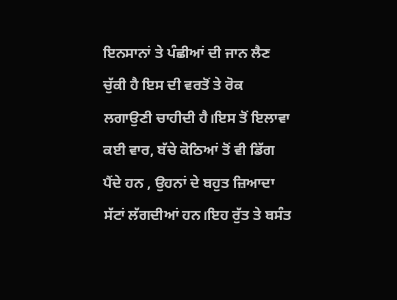ਇਨਸਾਨਾਂ ਤੇ ਪੰਛੀਆਂ ਦੀ ਜਾਨ ਲੈਣ ਚੁੱਕੀ ਹੈ ਇਸ ਦੀ ਵਰਤੋਂ ਤੇ ਰੋਕ ਲਗਾਉਣੀ ਚਾਹੀਦੀ ਹੈ।ਇਸ ਤੋਂ ਇਲਾਵਾ ਕਈ ਵਾਰ, ਬੱਚੇ ਕੋਠਿਆਂ ਤੋਂ ਵੀ ਡਿੱਗ ਪੈਂਦੇ ਹਨ , ਉਹਨਾਂ ਦੇ ਬਹੁਤ ਜ਼ਿਆਦਾ ਸੱਟਾਂ ਲੱਗਦੀਆਂ ਹਨ।ਇਹ ਰੁੱਤ ਤੇ ਬਸੰਤ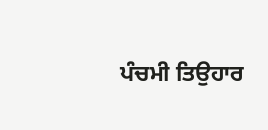ਪੰਚਮੀ ਤਿਉਹਾਰ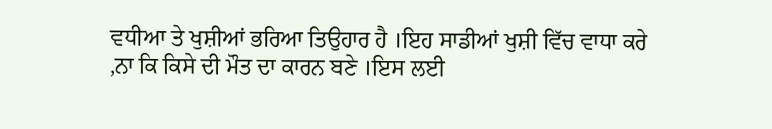ਵਧੀਆ ਤੇ ਖੁਸ਼ੀਆਂ ਭਰਿਆ ਤਿਉਹਾਰ ਹੈ ।ਇਹ ਸਾਡੀਆਂ ਖੁਸ਼ੀ ਵਿੱਚ ਵਾਧਾ ਕਰੇ ,ਨਾ ਕਿ ਕਿਸੇ ਦੀ ਮੌਤ ਦਾ ਕਾਰਨ ਬਣੇ ।ਇਸ ਲਈ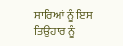ਸਾਰਿਆਂ ਨੂੰ ਇਸ ਤਿਉਹਾਰ ਨੂੰ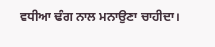ਵਧੀਆ ਢੰਗ ਨਾਲ ਮਨਾਉਣਾ ਚਾਹੀਦਾ।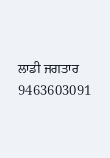ਲਾਡੀ ਜਗਤਾਰ
9463603091